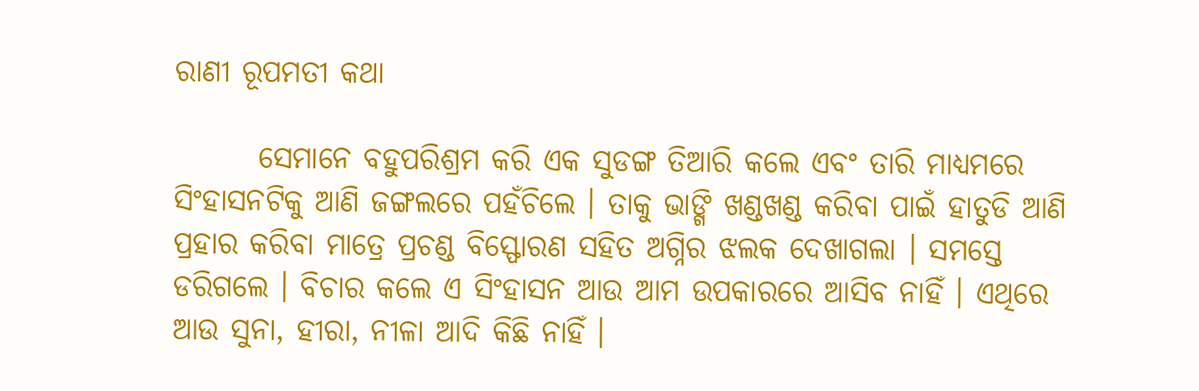ରାଣୀ ରୂପମତୀ କଥା

       ସେମାନେ ବହୁପରିଶ୍ରମ କରି ଏକ ସୁଡଙ୍ଗ ତିଆରି କଲେ ଏବଂ ତାରି ମାଧ୍ୟମରେ ସିଂହାସନଟିକୁ ଆଣି ଜଙ୍ଗଲରେ ପହଁଚିଲେ । ତାକୁ ଭାଙ୍ଗି ଖଣ୍ଡଖଣ୍ଡ କରିବା ପାଇଁ ହାତୁଡି ଆଣି ପ୍ରହାର କରିବା ମାତ୍ରେ ପ୍ରଚଣ୍ଡ ବିସ୍ଫୋରଣ ସହିତ ଅଗ୍ନିର ଝଲକ ଦେଖାଗଲା । ସମସ୍ତେ ଡରିଗଲେ । ବିଚାର କଲେ ଏ ସିଂହାସନ ଆଉ ଆମ ଉପକାରରେ ଆସିବ ନାହିଁ । ଏଥିରେ ଆଉ ସୁନା, ହୀରା, ନୀଳା ଆଦି କିଛି ନାହିଁ ।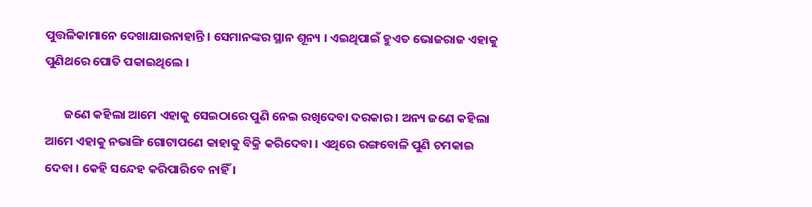ପୁତ୍ତଳିକାମାନେ ଦେଖାଯାଉନାହାନ୍ତି । ସେମାନଙ୍କର ସ୍ଥାନ ଶୂନ୍ୟ । ଏଇଥିପାଇଁ ହୁଏତ ଭୋଜରାଜ ଏହାକୁ ପୁଣିଥରେ ପୋତି ପକାଇଥିଲେ ।

       ଜଣେ କହିଲା ଆମେ ଏହାକୁ ସେଇଠାରେ ପୁଣି ନେଇ ରଖିଦେବା ଦରକାର । ଅନ୍ୟ ଜଣେ କହିଲା ଆମେ ଏହାକୁ ନଭାଙ୍ଗି ଗୋଟାପଣେ କାହାକୁ ବିକ୍ରି କରିଦେବା । ଏଥିରେ ରଙ୍ଗବୋଳି ପୁଣି ଚମକାଇ ଦେବା । କେହି ସନ୍ଦେହ କରିପାରିବେ ନାହିଁ ।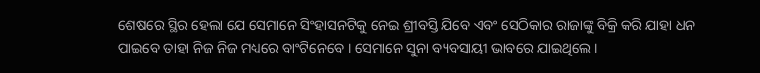ଶେଷରେ ସ୍ଥିର ହେଲା ଯେ ସେମାନେ ସିଂହାସନଟିକୁ ନେଇ ଶ୍ରୀବସ୍ତି ଯିବେ ଏବଂ ସେଠିକାର ରାଜାଙ୍କୁ ବିକ୍ରି କରି ଯାହା ଧନ ପାଇବେ ତାହା ନିଜ ନିଜ ମଧ୍ୟରେ ବାଂଟିନେବେ । ସେମାନେ ସୁନା ବ୍ୟବସାୟୀ ଭାବରେ ଯାଇଥିଲେ ।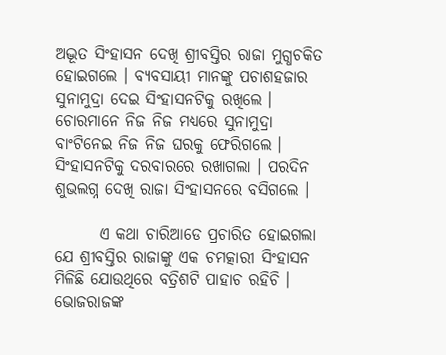ଅଦ୍ଭୂତ ସିଂହାସନ ଦେଖି ଶ୍ରୀବସ୍ତିର ରାଜା ମୁଗ୍ଧଚକିତ ହୋଇଗଲେ । ବ୍ୟବସାୟୀ ମାନଙ୍କୁ ପଚାଶହଜାର ସୁନାମୁଦ୍ରା ଦେଇ ସିଂହାସନଟିକୁ ରଖିଲେ । ଚୋରମାନେ ନିଜ ନିଜ ମଧ୍ୟରେ ସୁନାମୁଦ୍ରା ବାଂଟିନେଇ ନିଜ ନିଜ ଘରକୁ ଫେରିଗଲେ । ସିଂହାସନଟିକୁ ଦରବାରରେ ରଖାଗଲା । ପରଦିନ ଶୁଭଲଗ୍ନ ଦେଖି ରାଜା ସିଂହାସନରେ ବସିଗଲେ ।

       ଏ କଥା ଚାରିଆଡେ ପ୍ରଚାରିତ ହୋଇଗଲା ଯେ ଶ୍ରୀବସ୍ତିର ରାଜାଙ୍କୁ ଏକ ଚମତ୍କାରୀ ସିଂହାସନ ମିଳିଛି ଯୋଉଥିରେ ବତ୍ରିଶଟି ପାହାଚ ରହିଚି । ଭୋଜରାଜଙ୍କ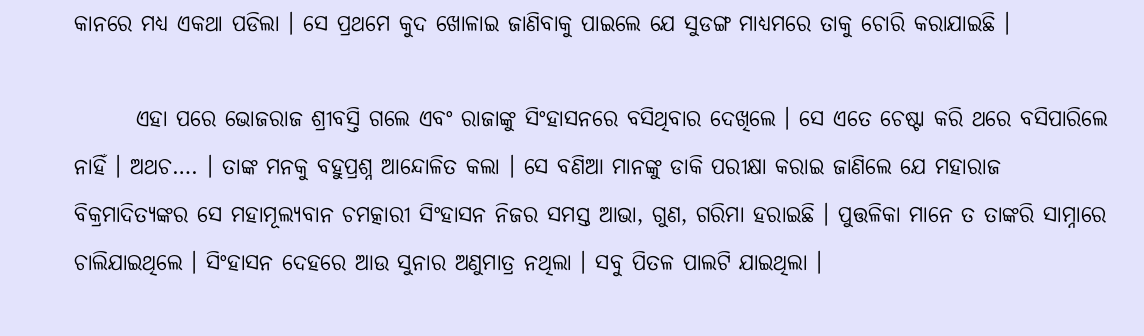କାନରେ ମଧ୍ୟ ଏକଥା ପଡିଲା । ସେ ପ୍ରଥମେ କୁଦ ଖୋଳାଇ ଜାଣିବାକୁ ପାଇଲେ ଯେ ସୁଡଙ୍ଗ ମାଧ୍ୟମରେ ତାକୁ ଚୋରି କରାଯାଇଛି ।

       ଏହା ପରେ ଭୋଜରାଜ ଶ୍ରୀବସ୍ତି ଗଲେ ଏବଂ ରାଜାଙ୍କୁ ସିଂହାସନରେ ବସିଥିବାର ଦେଖିଲେ । ସେ ଏତେ ଚେଷ୍ଟା କରି ଥରେ ବସିପାରିଲେ ନାହିଁ । ଅଥଚ…. । ତାଙ୍କ ମନକୁ ବହୁପ୍ରଶ୍ନ ଆନ୍ଦୋଳିତ କଲା । ସେ ବଣିଆ ମାନଙ୍କୁ ଡାକି ପରୀକ୍ଷା କରାଇ ଜାଣିଲେ ଯେ ମହାରାଜ ବିକ୍ରମାଦିତ୍ୟଙ୍କର ସେ ମହାମୂଲ୍ୟବାନ ଚମତ୍କାରୀ ସିଂହାସନ ନିଜର ସମସ୍ତ ଆଭା, ଗୁଣ, ଗରିମା ହରାଇଛି । ପୁତ୍ତଳିକା ମାନେ ତ ତାଙ୍କରି ସାମ୍ନାରେ ଚାଲିଯାଇଥିଲେ । ସିଂହାସନ ଦେହରେ ଆଉ ସୁନାର ଅଣୁମାତ୍ର ନଥିଲା । ସବୁ ପିତଳ ପାଲଟି ଯାଇଥିଲା ।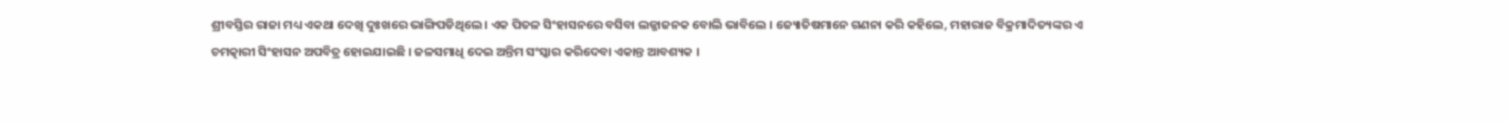ଶ୍ରୀବସ୍ତିର ରାଜା ମଧ୍ୟ ଏକଥା ଦେଖି ଦୁଃଖରେ ଭାଙ୍ଗିପଡିଥିଲେ । ଏକ ପିତଳ ସିଂହାସନରେ ବସିବା ଲଜ୍ଜାଜନକ ବୋଲି ଭାବିଲେ । ଜ୍ୟୋତିଷମାନେ ଗଣନା କରି କହିଲେ, ମହାରାଜ ବିକ୍ରମାଦିତ୍ୟଙ୍କର ଏ ଚମତ୍କାରୀ ସିଂହାସନ ଅପବିତ୍ର ହୋଇଯାଇଛି । ଜଳସମାଧି ଦେଇ ଅନ୍ତିମ ସଂସ୍କାର କରିଦେବା ଏକାନ୍ତ ଆବଶ୍ୟକ ।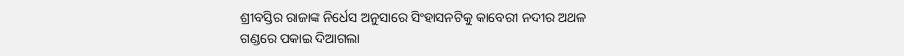ଶ୍ରୀବସ୍ତିର ରାଜାଙ୍କ ନିର୍ଧେସ ଅନୁସାରେ ସିଂହାସନଟିକୁ କାବେରୀ ନଦୀର ଅଥଳ ଗଣ୍ଡରେ ପକାଇ ଦିଆଗଲା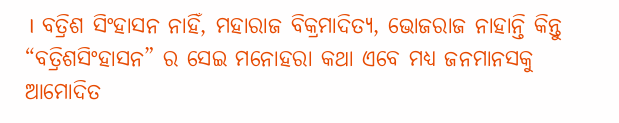। ବତ୍ରିଶ ସିଂହାସନ ନାହିଁ, ମହାରାଜ ବିକ୍ରମାଦିତ୍ୟ, ଭୋଜରାଜ ନାହାନ୍ତି କିନ୍ତୁ “ବତ୍ରିଶସିଂହାସନ” ର ସେଇ ମନୋହରା କଥା ଏବେ ମଧ୍ୟ ଜନମାନସକୁ ଆମୋଦିତ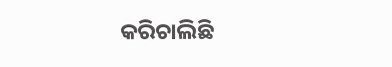କରିଚାଲିଛି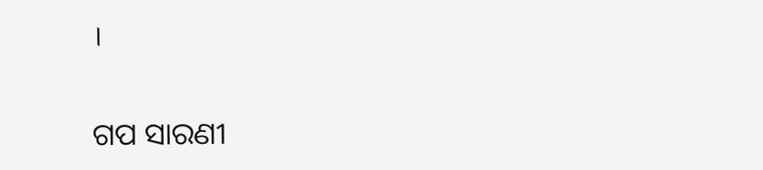।


ଗପ ସାରଣୀ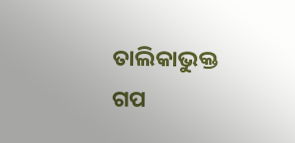ତାଲିକାଭୁକ୍ତ ଗପ